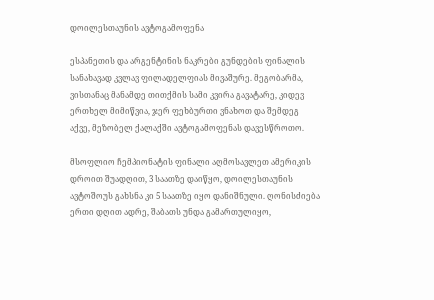დოილესთაუნის ავტოგამოფენა

ესპანეთის და არგენტინის ნაკრები გუნდების ფინალის სანახავად კვლავ ფილადელფიას მივაშურე. მეგობარმა, ვისთანაც მანამდე თითქმის სამი კვირა გავატარე, კიდევ ერთხელ მიმიწვია, ჯერ ფეხბურთი ვნახოთ და შემდეგ აქვე, მეზობელ ქალაქში ავტოგამოფენას დავესწროთო.

მსოფლიო ჩემპიონატის ფინალი აღმოსავლეთ ამერიკის დროით შუადღით, 3 საათზე დაიწყო, დოილესთაუნის ავტოშოუს გახსნა კი 5 საათზე იყო დანიშნული. ღონისძიება ერთი დღით ადრე, შაბათს უნდა გამართულიყო,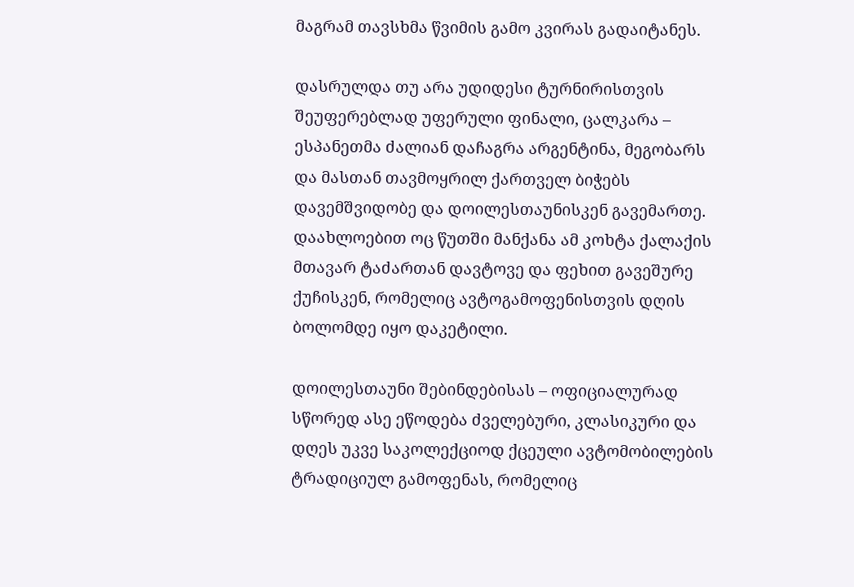მაგრამ თავსხმა წვიმის გამო კვირას გადაიტანეს.

დასრულდა თუ არა უდიდესი ტურნირისთვის შეუფერებლად უფერული ფინალი, ცალკარა – ესპანეთმა ძალიან დაჩაგრა არგენტინა, მეგობარს და მასთან თავმოყრილ ქართველ ბიჭებს დავემშვიდობე და დოილესთაუნისკენ გავემართე. დაახლოებით ოც წუთში მანქანა ამ კოხტა ქალაქის მთავარ ტაძართან დავტოვე და ფეხით გავეშურე ქუჩისკენ, რომელიც ავტოგამოფენისთვის დღის ბოლომდე იყო დაკეტილი.

დოილესთაუნი შებინდებისას – ოფიციალურად სწორედ ასე ეწოდება ძველებური, კლასიკური და დღეს უკვე საკოლექციოდ ქცეული ავტომობილების ტრადიციულ გამოფენას, რომელიც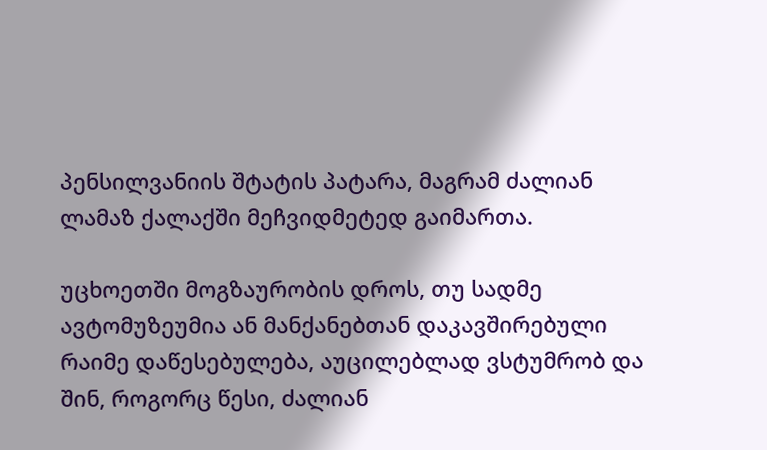პენსილვანიის შტატის პატარა, მაგრამ ძალიან ლამაზ ქალაქში მეჩვიდმეტედ გაიმართა.

უცხოეთში მოგზაურობის დროს, თუ სადმე ავტომუზეუმია ან მანქანებთან დაკავშირებული რაიმე დაწესებულება, აუცილებლად ვსტუმრობ და შინ, როგორც წესი, ძალიან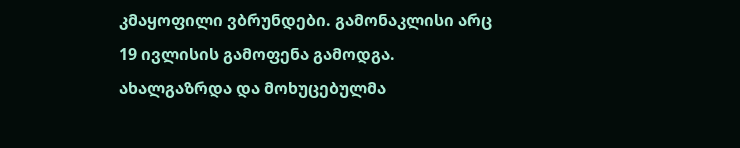კმაყოფილი ვბრუნდები. გამონაკლისი არც 19 ივლისის გამოფენა გამოდგა. ახალგაზრდა და მოხუცებულმა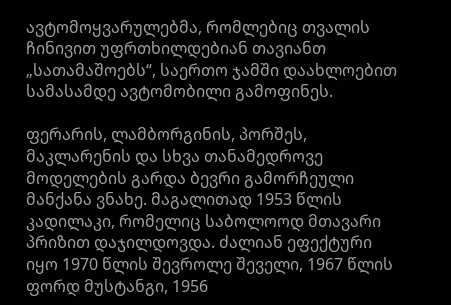ავტომოყვარულებმა, რომლებიც თვალის ჩინივით უფრთხილდებიან თავიანთ „სათამაშოებს“, საერთო ჯამში დაახლოებით სამასამდე ავტომობილი გამოფინეს.

ფერარის, ლამბორგინის, პორშეს, მაკლარენის და სხვა თანამედროვე მოდელების გარდა ბევრი გამორჩეული მანქანა ვნახე. მაგალითად 1953 წლის კადილაკი, რომელიც საბოლოოდ მთავარი პრიზით დაჯილდოვდა. ძალიან ეფექტური იყო 1970 წლის შევროლე შეველი, 1967 წლის ფორდ მუსტანგი, 1956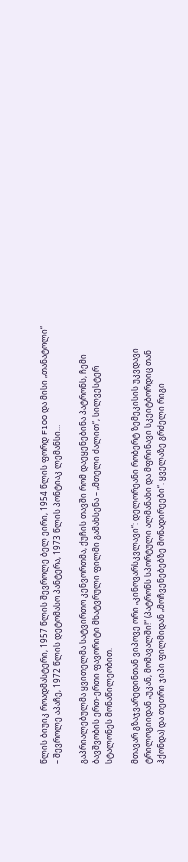წლის ბიუიკ როადმასტერი, 1957 წლის შევროლე ბელ ეირი, 1954 წლის ფორდ F100 და მისი „თანატოლი“ – შევროლე აპაჩე, 1972 წლის დეტომასო პანტერა, 1973 წლის პონტიაკ ლემანსი…

გაპრიალებულმა ყვითელმა სატვირთო კენვორთმა, ქუჩის თავში რომ დაეყენებინა პატრონს, ჩემი ბავშვობის ერთ-ერთი ფავორიტი მხატვრული ფილმი გამახსენა – „მთელი ძალით“, სილვესტერ სტალონეს მონაწილეობით.

მთავარ გზაჯვარედინთან ვიპოვე ორი „კინოვარსკვლავი“: დელორეანი რობერტ ზემეკისის უკვდავი ტრილოგიიდან „უკან, მომავალში!“ (პატრონს სპორტული ალმანახი და მფრინავი სკეიტბორდიც თან ჰქონდა) და თეთრი ჯიპი ფილმიდან „მოჩვენებებზე მონადირეები“. ყველაზე გრძელი რიგი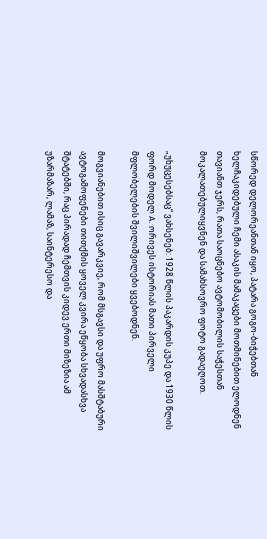სწორედ დელორეანთან იყო, პატარა გოგო-ბიჭებთან ხელჩაკიდებული ჩემი ასაკის მამაკაცები მოთმინებით ელოდნენ თავიანთ ჯერს, რათა საოცნებო ავტომობილის საჭესთან მოკალათებულიყვნენ და სამახსოვრო ფოტო გადაეღოთ.

„უხუცესებსაც“ ვახსენებ: 1928 წლის პაკარდის კუპე და 1930 წლის ფორდ მოდელ A. ორივეს ისტორიას მათი პირველი მფლობელების შვილიშვილები ყვებოდნენ.

მოგვიანებით ისიც გავარკვიე, რომ მსგავსი და უფრო მასშტაბური ავტოგამოფენები თითქმის ყოველ კვირა ეწყობა სხვადასხვა შტატებში, რაც პირადად ჩემთვის კიდევ ერთი მიზეზია ამ უზარმაზარ, ლამაზ, საინტერესო და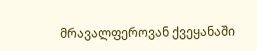მრავალფეროვან ქვეყანაში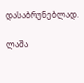დასაბრუნებლად.

ლაშა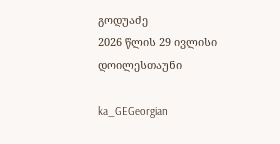გოდუაძე
2026 წლის 29 ივლისი
დოილესთაუნი

ka_GEGeorgian